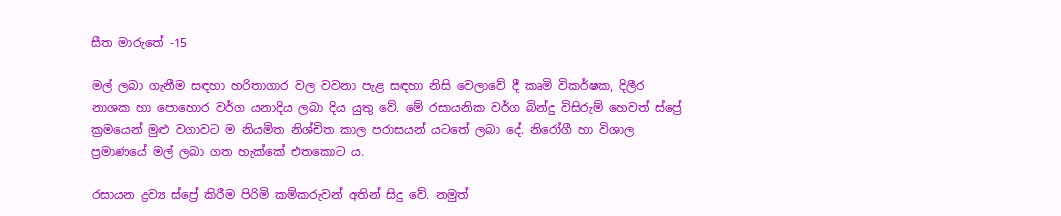සීත මාරුතේ -15

මල් ලබා ගැනීම සඳහා හරිතාගාර වල වවනා පැළ සඳහා නිසි වෙලාවේ දී කෘමි විකර්ෂක, දිලීර නාශක හා පොහොර වර්ග යනාදිය ලබා දිය යුතු වේ. මේ රසායනික වර්ග බින්දු විසිරුම් හෙවත් ස්ප්‍රේ ක්‍රමයෙන් මුළු වගාවට ම නියමිත නිශ්චිත කාල පරාසයන් යටතේ ලබා දේ. නිරෝගී හා විශාල ප්‍රමාණයේ මල් ලබා ගත හැක්කේ එතකොට ය.

රසායන ද්‍රව්‍ය ස්ප්‍රේ කිරීම පිරිමි කම්කරුවන් අතින් සිදු වේ. නමුත්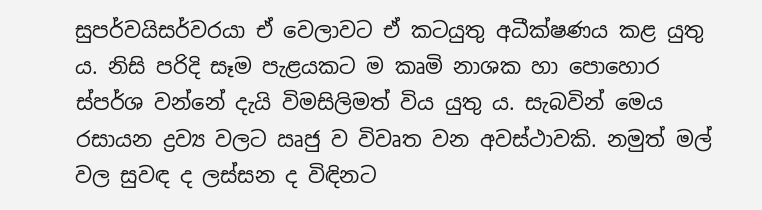සුපර්වයිසර්වරයා ඒ වෙලාවට ඒ කටයුතු අධීක්ෂණය කළ යුතු ය. නිසි පරිදි සෑම පැළයකට ම කෘමි නාශක හා පොහොර ස්පර්ශ වන්නේ දැයි විමසිලිමත් විය යුතු ය. සැබවින් මෙය රසායන ද්‍රව්‍ය වලට ඍජු ව විවෘත වන අවස්ථාවකි. නමුත් මල් වල සුවඳ ද ලස්සන ද විඳිනට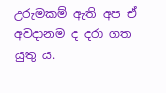උරුමකම් ඇති අප ඒ අවදානම ද දරා ගත යුතු ය.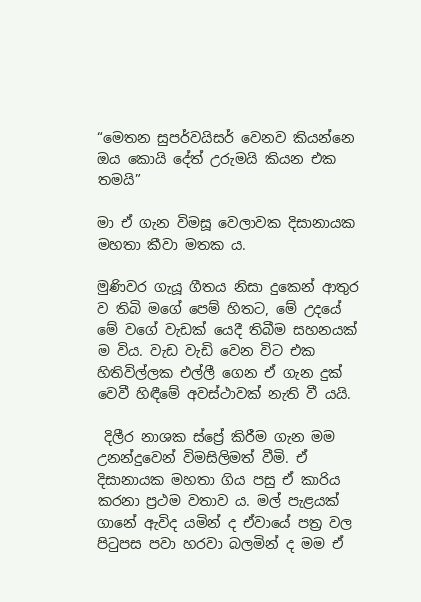“මෙතන සුපර්වයිසර් වෙනව කියන්නෙ ඔය කොයි දේත් උරුමයි කියන එක තමයි”

මා ඒ ගැන විමසූ වෙලාවක දිසානායක මහතා කීවා මතක ය.

මුණිවර ගැයූ ගීතය නිසා දුකෙන් ආතුර ව තිබි මගේ පෙම් හිතට, මේ උදයේ මේ වගේ වැඩක් යෙදී තිබීම සහනයක් ම විය. වැඩ වැඩි වෙන විට එක හිතිවිල්ලක එල්ලී ගෙන ඒ ගැන දුක් වෙවී හිඳීමේ අවස්ථාවක් නැති වී යයි.

 දිලීර නාශක ස්ප්‍රේ කිරීම ගැන මම උනන්දුවෙන් විමසිලිමත් වීමි. ඒ දිසානායක මහතා ගිය පසු ඒ කාරිය කරනා ප්‍රථම වතාව ය. මල් පැළයක් ගානේ ඇවිද යමින් ද ඒවායේ පත්‍ර වල පිටුපස පවා හරවා බලමින් ද මම ඒ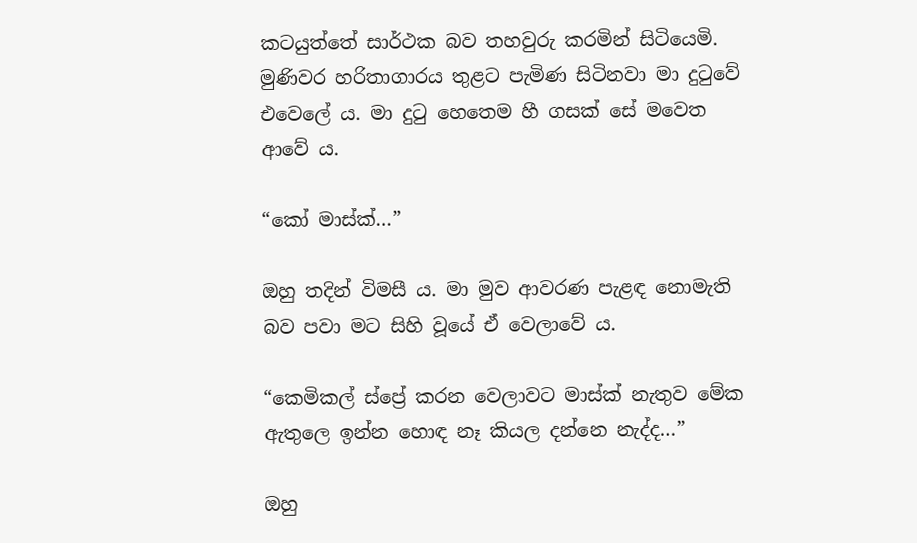කටයුත්තේ සාර්ථක බව තහවුරු කරමින් සිටියෙමි. මුණිවර හරිතාගාරය තුළට පැමිණ සිටිනවා මා දුටුවේ එවෙලේ ය. මා දුටු හෙතෙම හී ගසක් සේ මවෙත ආවේ ය.

“කෝ මාස්ක්…”

ඔහු තදින් විමසී ය. මා මුව ආවරණ පැළඳ නොමැති බව පවා මට සිහි වූයේ ඒ වෙලාවේ ය.

“කෙමිකල් ස්ප්‍රේ කරන වෙලාවට මාස්ක් නැතුව මේක ඇතුලෙ ඉන්න හොඳ නෑ කියල දන්නෙ නැද්ද…”

ඔහු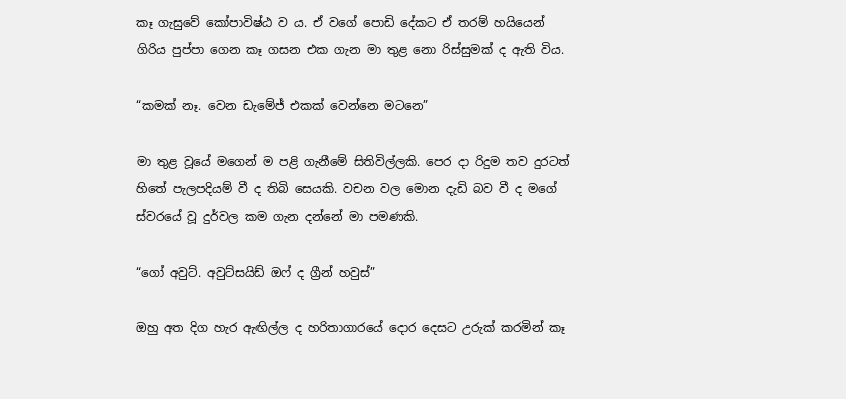කෑ ගැසුවේ කෝපාවිෂ්ඨ ව ය. ඒ වගේ පොඩි දේකට ඒ තරම් හයියෙන් ගිරිය පුප්පා ගෙන කෑ ගසන එක ගැන මා තුළ නො රිස්සුමක් ද ඇති විය.

“කමක් නෑ. වෙන ඩැමේජ් එකක් වෙන්නෙ මටනෙ”

මා තුළ වූයේ මගෙන් ම පළි ගැනීමේ සිතිවිල්ලකි. පෙර දා රිදුම තව දුරටත් හිතේ පැලපදියම් වී ද තිබි සෙයකි. වචන වල මොන දැඩි බව වී ද මගේ ස්වරයේ වූ දුර්වල කම ගැන දන්නේ මා පමණකි.

“ගෝ අවුට්. අවුට්සයිඩ් ඔෆ් ද ග්‍රීන් හවුස්”

ඔහු අත දිග හැර ඇඟිල්ල ද හරිතාගාරයේ දොර දෙසට උරුක් කරමින් කෑ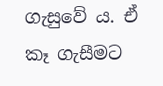ගැසුවේ ය. ඒ කෑ ගැසීමට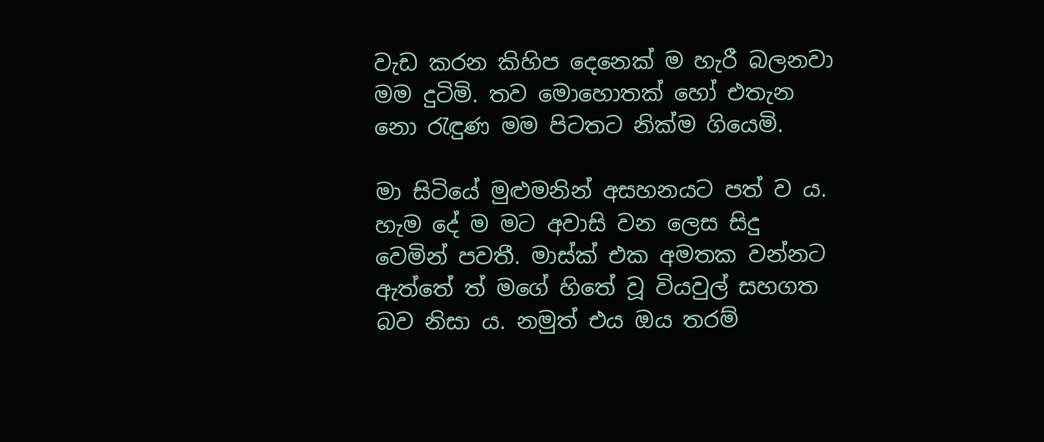වැඩ කරන කිහිප දෙනෙක් ම හැරී බලනවා මම දුටිමි. තව මොහොතක් හෝ එතැන නො රැඳුණ මම පිටතට නික්ම ගියෙමි.

මා සිටියේ මුළුමනින් අසහනයට පත් ව ය. හැම දේ ම මට අවාසි වන ලෙස සිදු වෙමින් පවතී. මාස්ක් එක අමතක වන්නට ඇත්තේ ත් මගේ හිතේ වූ වියවුල් සහගත බව නිසා ය. නමුත් එය ඔය තරම්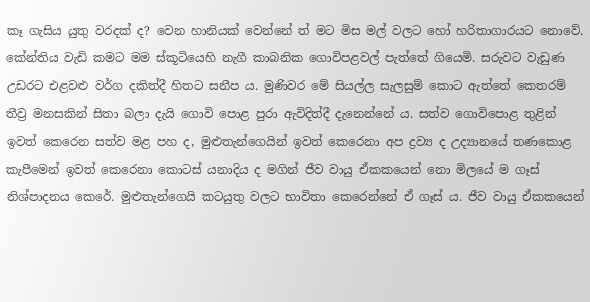කෑ ගැසිය යුතු වරදක් ද? වෙන හානියක් වෙන්නේ ත් මට මිස මල් වලට හෝ හරිතාගාරයට නොවේ. කේන්තිය වැඩි කමට මම ස්කූටියෙහි නැගී කාබනික ගොවිපළවල් පැත්තේ ගියෙමි. සරුවට වැඩුණ උඩරට එළවළු වර්ග දකිත්දී හිතට සනීප ය. මුණිවර මේ සියල්ල සැලසුම් කොට ඇත්තේ කෙතරම් තීව්‍ර මනසකින් සිතා බලා දැයි ගොවි පොළ පුරා ඇවිදිත්දී දැනෙන්නේ ය. සත්ව ගොවිපොළ තුළින් ඉවත් කෙරෙන සත්ව මළ පහ ද, මුළුතැන්ගෙයින් ඉවත් කෙරෙනා අප ද්‍රව්‍ය ද උද්‍යානයේ තණකොළ කැපීමෙන් ඉවත් කෙරෙනා කොටස් යනාදිය ද මගින් ජීව වායු ඒකකයෙන් නො මිලයේ ම ගෑස් නිශ්පාදනය කෙරේ. මුළුතැන්ගෙයි කටයුතු වලට භාවිතා කෙරෙන්නේ ඒ ගෑස් ය. ජීව වායු ඒකකයෙන්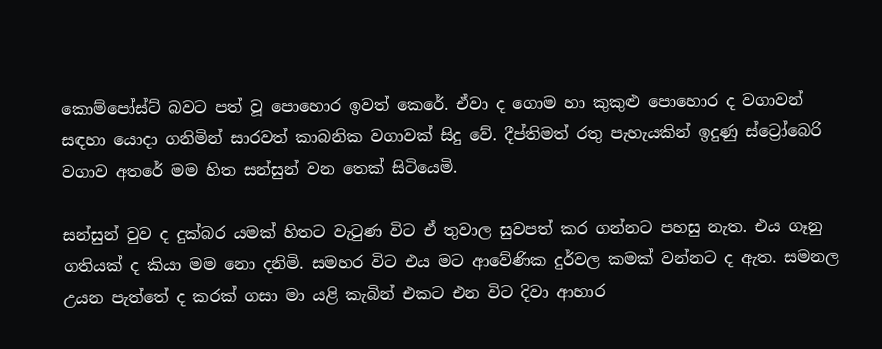කොම්පෝස්ට් බවට පත් වූ පොහොර ඉවත් කෙරේ. ඒවා ද ගොම හා කුකුළු පොහොර ද වගාවන් සඳහා යොදා ගනිමින් සාරවත් කාබනික වගාවක් සිදු වේ. දීප්තිමත් රතු පැහැයකින් ඉදුණු ස්ට්‍රෝබෙරි වගාව අතරේ මම හිත සන්සුන් වන තෙක් සිටියෙමි.

සන්සුන් වුව ද දුක්බර යමක් හිතට වැටුණ විට ඒ තුවාල සුවපත් කර ගන්නට පහසු නැත. එය ගෑනු ගතියක් ද කියා මම නො දනිමි. සමහර විට එය මට ආවේණික දුර්වල කමක් වන්නට ද ඇත. සමනල උයන පැත්තේ ද කරක් ගසා මා යළි කැබින් එකට එන විට දිවා ආහාර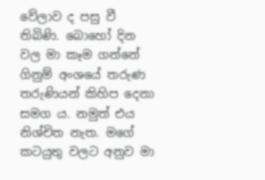වේලාව ද පසු වී තිබිණි. බොහෝ දින වල මා කෑම ගන්නේ ගිනුම් අංශයේ තරුණ තරුණියන් කිහිප දෙනා සමග ය. නමුත් එය නිශ්චිත නැත. මගේ කටයුතු වලට අනුව මා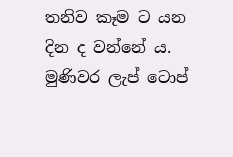තනිව කෑම ට යන දින ද වන්නේ ය. මුණිවර ලැප් ටොප්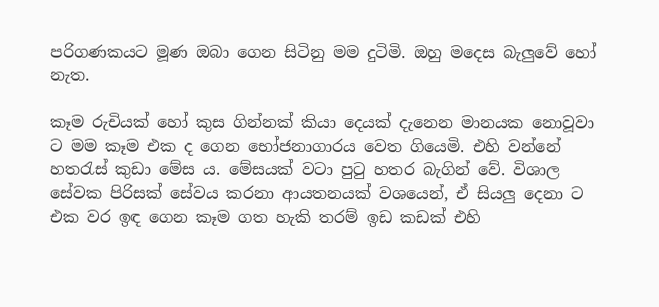පරිගණකයට මූණ ඔබා ගෙන සිටිනු මම දුටිමි. ඔහු මදෙස බැලුවේ හෝ නැත.

කෑම රුචියක් හෝ කුස ගින්නක් කියා දෙයක් දැනෙන මානයක නොවූවා ට මම කෑම එක ද ගෙන භෝජනාගාරය වෙත ගියෙමි. එහි වන්නේ හතරැස් කුඩා මේස ය. මේසයක් වටා පුටු හතර බැගින් වේ. විශාල සේවක පිරිසක් සේවය කරනා ආයතනයක් වශයෙන්, ඒ සියලු දෙනා ට එක වර ඉඳ ගෙන කෑම ගත හැකි තරම් ඉඩ කඩක් එහි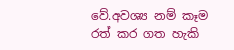වේ.අවශ්‍ය නම් කෑම රත් කර ගත හැකි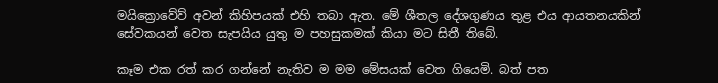මයික්‍රොවේව් අවන් කිහිපයක් එහි තබා ඇත. මේ ශීතල දේශගුණය තුළ එය ආයතනයකින් සේවකයන් වෙත සැපයිය යුතු ම පහසුකමක් කියා මට සිතී තිබේ.

කෑම එක රත් කර ගන්නේ නැතිව ම මම මේසයක් වෙත ගියෙමි. බත් පත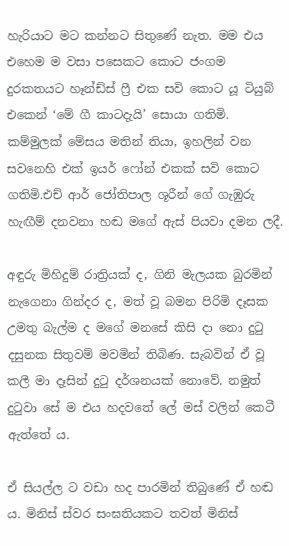හැරියාට මට කන්නට සිතුණේ නැත. මම එය එහෙම ම වසා පසෙකට කොට ජංගම දුරකතයට හෑන්ඩ්ස් ෆ්‍රී එක සවි කොට යූ ටියුබ් එකෙන් ‘මේ ගී කාටදැයි’ සොයා ගතිමි. කම්මුලක් මේසය මතින් තියා, ඉහලින් වන සවනෙහි එක් ඉයර් ෆෝන් එකක් සවි කොට ගතිමි.එච් ආර් ජෝතිපාල ශූරීන් ගේ ගැඹුරු හැඟීම් දනවනා හඬ මගේ ඇස් පියවා දමන ලදී.

අඳුරු මිහිදුම් රාත්‍රියක් ද, ගිනි මැලයක බුරමින් නැගෙනා ගින්දර ද, මත් වූ බමන පිරිමි දෑසක උමතු බැල්ම ද මගේ මනසේ කිසි දා නො දුටු දසුනක සිතුවම් මවමින් තිබිණ. සැබවින් ඒ වූ කලී මා දෑසින් දුටු දර්ශනයක් නොවේ. නමුත් දුටුවා සේ ම එය හදවතේ ලේ මස් වලින් කෙටී ඇත්තේ ය.

ඒ සියල්ල ට වඩා හද පාරමින් තිබුණේ ඒ හඬ ය. මිනිස් ස්වර සංඝතියකට තවත් මිනිස්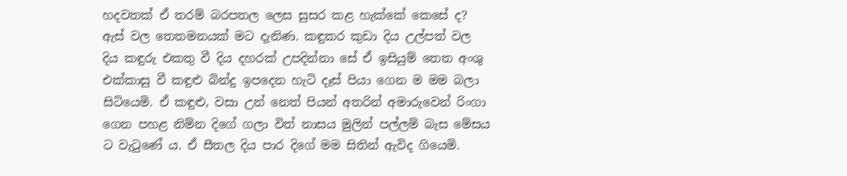හදවතක් ඒ තරම් බරපතල ලෙස සුසර කළ හැක්කේ කෙසේ ද? ඇස් වල තෙතමනයක් මට දැනිණ. කඳුකර කුඩා දිය උල්පත් වල දිය කඳුරු එකතු වී දිය දහරක් උපදින්නා සේ ඒ ඉසියුම් තෙත අංශු එක්කාසු වී කඳුළු බින්දු ඉපදෙන හැටි දෑස් පියා ගෙන ම මම බලා සිටියෙමි. ඒ කඳුළු, වසා උන් නෙත් පියන් අතරින් අමාරුවෙන් රිංගා ගෙන පහළ නිම්න දිගේ ගලා විත් නාසය මුලින් පල්ලම් බැස මේසය ට වැටුණේ ය. ඒ සීතල දිය පාර දිගේ මම සිතින් ඇවිද ගියෙමි.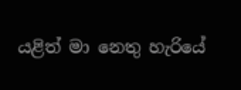යළිත් මා නෙතු හැරියේ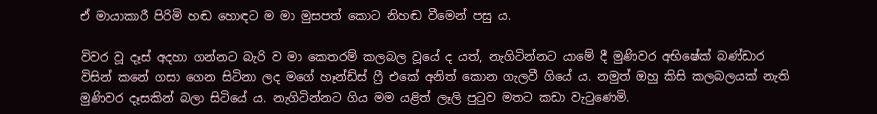ඒ මායාකාරී පිරිමි හඬ හොඳට ම මා මුසපත් කොට නිහඬ වීමෙන් පසු ය.

විවර වූ දෑස් අදහා ගන්නට බැරි ව මා කෙතරම් කලබල වූයේ ද යත්, නැගිටින්නට යාමේ දී මුණිවර අභිෂේක් බණ්ඩාර විසින් කනේ ගසා ගෙන සිටිනා ලද මගේ හෑන්ඩ්ස් ෆ්‍රී එකේ අනිත් කොන ගැලවී ගියේ ය. නමුත් ඔහු කිසි කලබලයක් නැති මුණිවර දෑසකින් බලා සිටියේ ය. නැගිටින්නට ගිය මම යළිත් ලෑලි පුටුව මතට කඩා වැටුණෙමි.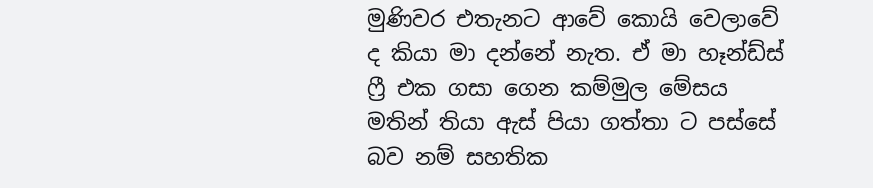මුණිවර එතැනට ආවේ කොයි වෙලාවේ ද කියා මා දන්නේ නැත. ඒ මා හෑන්ඩ්ස් ෆ්‍රී එක ගසා ගෙන කම්මුල මේසය මතින් තියා ඇස් පියා ගත්තා ට පස්සේ බව නම් සහතික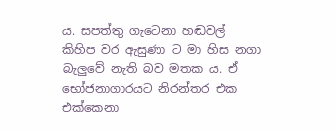ය. සපත්තු ගැටෙනා හඬවල් කිහිප වර ඇසුණා ට මා හිස නගා බැලුවේ නැති බව මතක ය. ඒ භෝජනාගාරයට නිරන්තර එක එක්කෙනා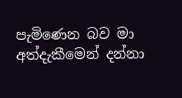පැමිණෙන බව මා අත්දැකීමෙන් දන්නා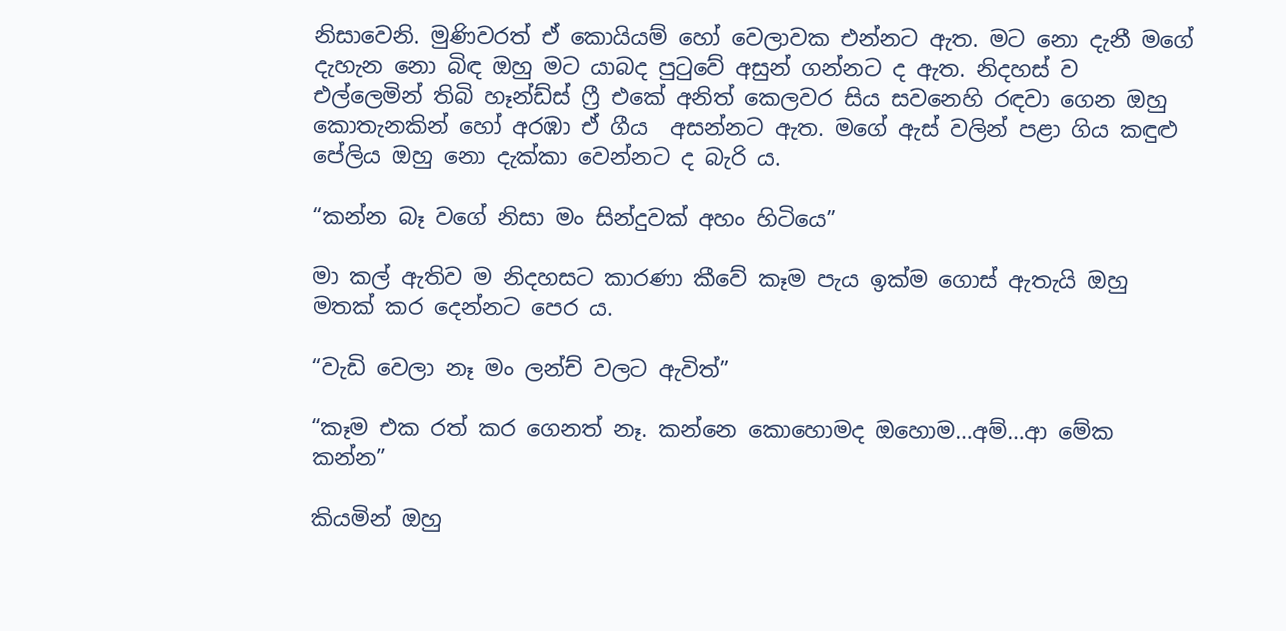නිසාවෙනි. මුණිවරත් ඒ කොයියම් හෝ වෙලාවක එන්නට ඇත. මට නො දැනී මගේ දැහැන නො බිඳ ඔහු මට යාබද පුටුවේ අසුන් ගන්නට ද ඇත. නිදහස් ව එල්ලෙමින් තිබි හෑන්ඩ්ස් ෆ්‍රී එකේ අනිත් කෙලවර සිය සවනෙහි රඳවා ගෙන ඔහු කොතැනකින් හෝ අරඹා ඒ ගීය  අසන්නට ඇත. මගේ ඇස් වලින් පළා ගිය කඳුළු පේලිය ඔහු නො දැක්කා වෙන්නට ද බැරි ය.

“කන්න බෑ වගේ නිසා මං සින්දුවක් අහං හිටියෙ”

මා කල් ඇතිව ම නිදහසට කාරණා කීවේ කෑම පැය ඉක්ම ගොස් ඇතැයි ඔහු මතක් කර දෙන්නට පෙර ය.

“වැඩි වෙලා නෑ මං ලන්ච් වලට ඇවිත්”

“කෑම එක රත් කර ගෙනත් නෑ. කන්නෙ කොහොමද ඔහොම…අම්…ආ මේක කන්න”

කියමින් ඔහු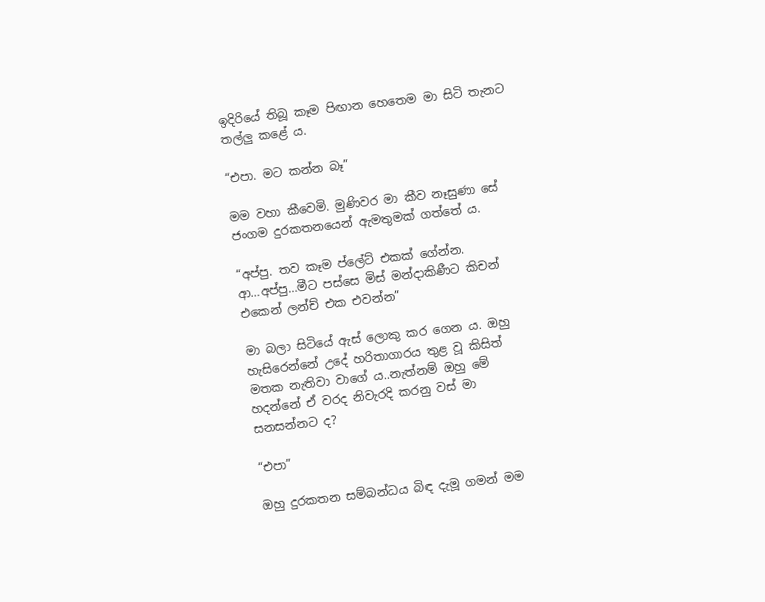ඉදිරියේ තිබූ කෑම පිඟාන හෙතෙම මා සිටි තැනට තල්ලු කළේ ය.

“එපා. මට කන්න බෑ”

මම වහා කීවෙමි. මුණිවර මා කීව නෑසුණා සේ ජංගම දුරකතනයෙන් ඇමතුමක් ගත්තේ ය.

“අප්පු. තව කෑම ප්ලේට් එකක් ගේන්න. ආ…අප්පු…මීට පස්සෙ මිස් මන්දාකිණීට කිචන් එකෙන් ලන්ච් එක එවන්න”

මා බලා සිටියේ ඇස් ලොකු කර ගෙන ය. ඔහු හැසිරෙන්නේ උදේ හරිතාගාරය තුළ වූ කිසිත් මතක නැතිවා වාගේ ය..නැත්නම් ඔහු මේ හදන්නේ ඒ වරද නිවැරදි කරනු වස් මා සනසන්නට ද?

“එපා”

ඔහු දුරකතන සම්බන්ධය බිඳ දැමූ ගමන් මම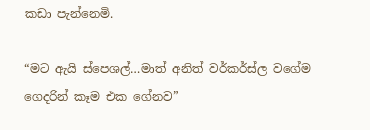කඩා පැන්නෙමි.

“මට ඇයි ස්පෙශල්…මාත් අනිත් වර්කර්ස්ල වගේම ගෙදරින් කෑම එක ගේනව”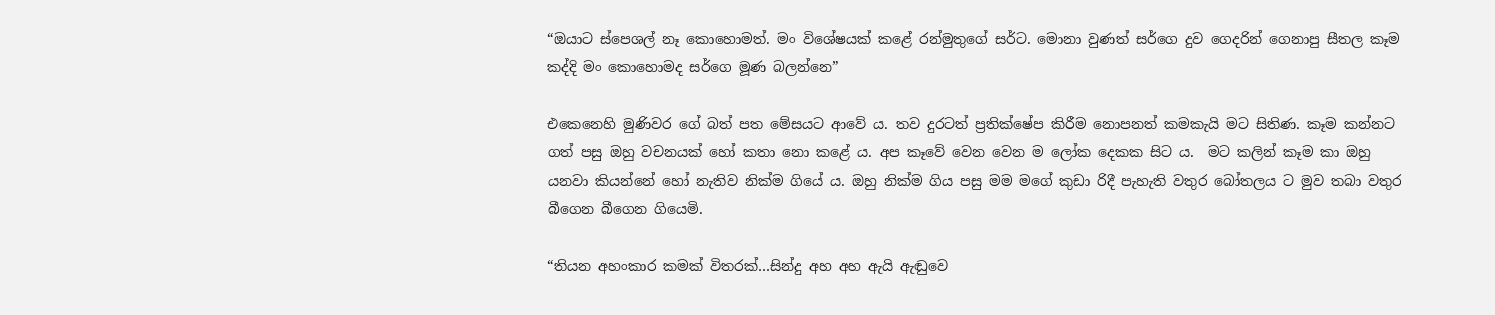“ඔයාට ස්පෙශල් නෑ කොහොමත්. මං විශේෂයක් කළේ රන්මුතුගේ සර්ට. මොනා වුණත් සර්ගෙ දුව ගෙදරින් ගෙනාපු සීතල කෑම කද්දි මං කොහොමද සර්ගෙ මූණ බලන්නෙ”

එකෙනෙහි මුණිවර ගේ බත් පත මේසයට ආවේ ය. තව දුරටත් ප්‍රතික්ෂේප කිරීම නොපනත් කමකැයි මට සිතිණ. කෑම කන්නට ගත් පසු ඔහු වචනයක් හෝ කතා නො කළේ ය. අප කෑවේ වෙන වෙන ම ලෝක දෙකක සිට ය.  මට කලින් කෑම කා ඔහු යනවා කියන්නේ හෝ නැතිව නික්ම ගියේ ය. ඔහු නික්ම ගිය පසු මම මගේ කුඩා රිදී පැහැති වතුර බෝතලය ට මුව තබා වතුර බීගෙන බීගෙන ගියෙමි.

“තියන අහංකාර කමක් විතරක්…සින්දු අහ අහ ඇයි ඇඬුවෙ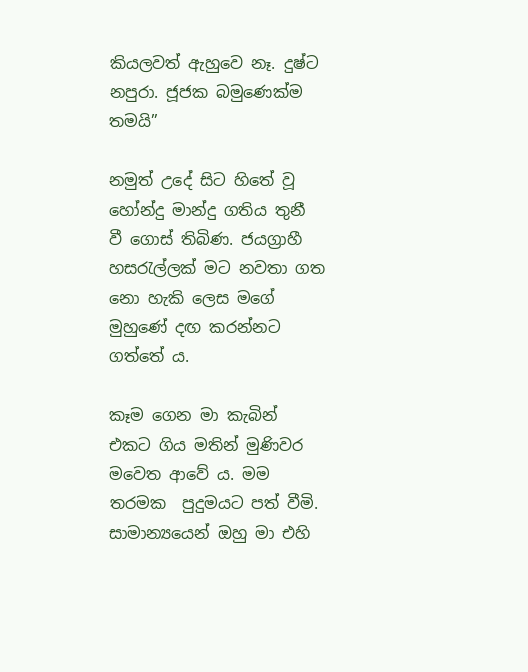කියලවත් ඇහුවෙ නෑ. දුෂ්ට නපුරා. ජූජක බමුණෙක්ම තමයි”

නමුත් උදේ සිට හිතේ වූ හෝන්දු මාන්දු ගතිය තුනී වී ගොස් තිබිණ. ජයග්‍රාහී හසරැල්ලක් මට නවතා ගත නො හැකි ලෙස මගේ මුහුණේ දඟ කරන්නට ගත්තේ ය.

කෑම ගෙන මා කැබින් එකට ගිය මතින් මුණිවර මවෙත ආවේ ය. මම තරමක  පුදුමයට පත් වීමි. සාමාන්‍යයෙන් ඔහු මා එහි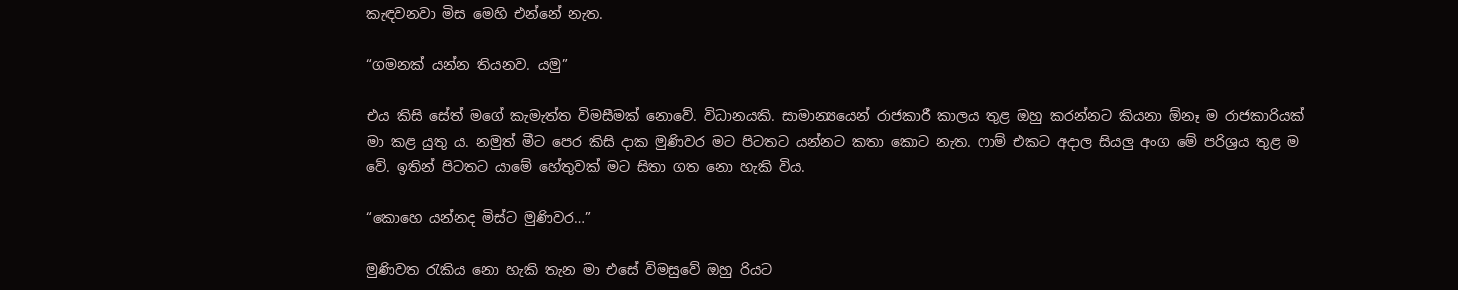කැඳවනවා මිස මෙහි එන්නේ නැත.

“ගමනක් යන්න තියනව. යමු”

එය කිසි සේත් මගේ කැමැත්ත විමසීමක් නොවේ. විධානයකි. සාමාන්‍යයෙන් රාජකාරී කාලය තුළ ඔහු කරන්නට කියනා ඕනෑ ම රාජකාරියක් මා කළ යුතු ය. නමුත් මීට පෙර කිසි දාක මුණිවර මට පිටතට යන්නට කතා කොට නැත. ෆාම් එකට අදාල සියලු අංග මේ පරිශ්‍රය තුළ ම වේ. ඉතින් පිටතට යාමේ හේතුවක් මට සිතා ගත නො හැකි විය.

“කොහෙ යන්නද මිස්ට මුණිවර…”

මුණිවත රැකිය නො හැකි තැන මා එසේ විමසුවේ ඔහු රියට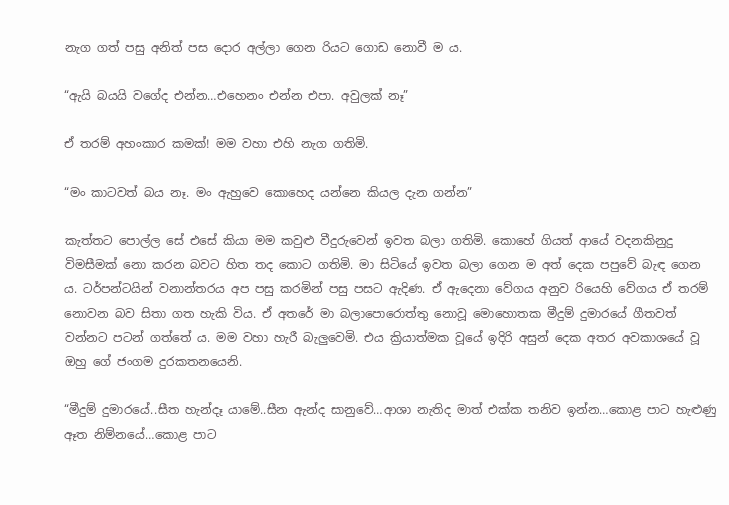නැග ගත් පසු අනිත් පස දොර අල්ලා ගෙන රියට ගොඩ නොවී ම ය.

“ඇයි බයයි වගේද එන්න…එහෙනං එන්න එපා. අවුලක් නෑ”

ඒ තරම් අහංකාර කමක්! මම වහා එහි නැග ගතිමි.

“මං කාටවත් බය නෑ. මං ඇහුවෙ කොහෙද යන්නෙ කියල දැන ගන්න”

කැත්තට පොල්ල සේ එසේ කියා මම කවුළු වීදුරුවෙන් ඉවත බලා ගතිමි. කොහේ ගියත් ආයේ වදනකිනුදු විමසීමක් නො කරන බවට හිත තද කොට ගතිමි. මා සිටියේ ඉවත බලා ගෙන ම අත් දෙක පපුවේ බැඳ ගෙන ය. ටර්පන්ටයින් වනාන්තරය අප පසු කරමින් පසු පසට ඇදිණ. ඒ ඇදෙනා වේගය අනුව රියෙහි වේගය ඒ තරම් නොවන බව සිතා ගත හැකි විය. ඒ අතරේ මා බලාපොරොත්තු නොවූ මොහොතක මීදුම් දුමාරයේ ගීතවත් වන්නට පටන් ගත්තේ ය. මම වහා හැරී බැලුවෙමි. එය ක්‍රියාත්මක වූයේ ඉදිරි අසුන් දෙක අතර අවකාශයේ වූ ඔහු ගේ ජංගම දුරකතනයෙනි.

“මීදුම් දුමාරයේ..සීත හැන්දෑ යාමේ..සීන ඇන්ද සානුවේ…ආශා නැතිද මාත් එක්ක තනිව ඉන්න…කොළ පාට හැළුණු ඈත නිම්නයේ…කොළ පාට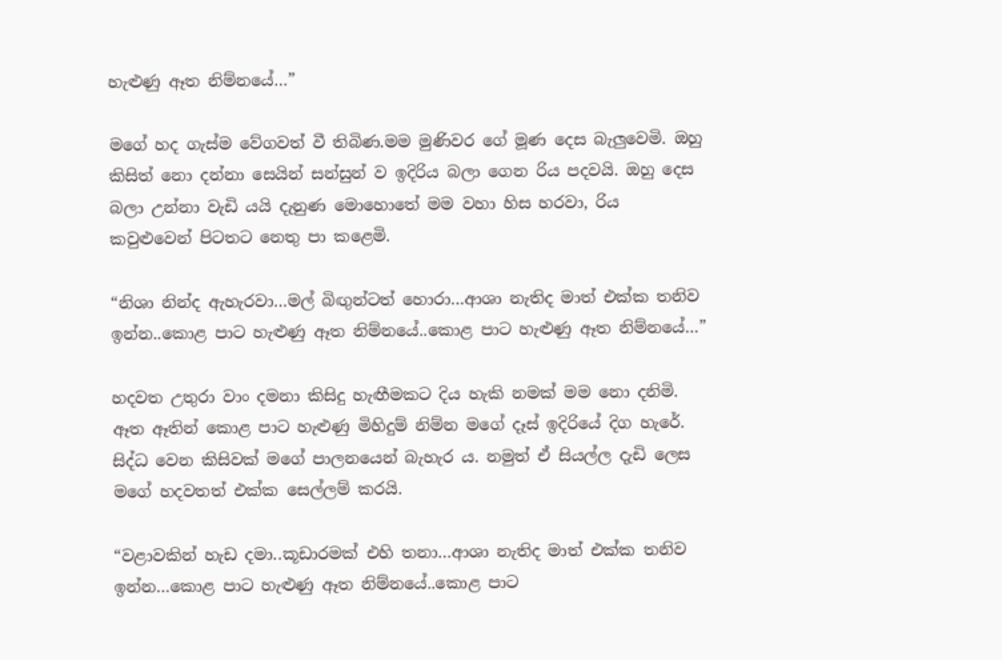හැළුණු ඈත නිම්නයේ…”

මගේ හද ගැස්ම වේගවත් වී තිබිණ.මම මුණිවර ගේ මූණ දෙස බැලුවෙමි. ඔහු කිසිත් නො දන්නා සෙයින් සන්සුන් ව ඉදිරිය බලා ගෙන රිය පදවයි. ඔහු දෙස බලා උන්නා වැඩි යයි දැනුණ මොහොතේ මම වහා හිස හරවා, රිය කවුළුවෙන් පිටතට නෙතු පා කළෙමි.

“නිශා නින්ද ඇහැරවා…මල් බිඟුන්ටත් හොරා…ආශා නැතිද මාත් එක්ක තනිව ඉන්න..කොළ පාට හැළුණු ඈත නිම්නයේ..කොළ පාට හැළුණු ඈත නිම්නයේ…”

හදවත උතුරා වාං දමනා කිසිදු හැඟීමකට දිය හැකි නමක් මම නො දනිමි. ඈත ඈතින් කොළ පාට හැළුණු මිහිදුම් නිම්න මගේ දෑස් ඉදිරියේ දිග හැරේ. සිද්ධ වෙන කිසිවක් මගේ පාලනයෙන් බැහැර ය. නමුත් ඒ සියල්ල දැඩි ලෙස මගේ හදවතත් එක්ක සෙල්ලම් කරයි.

“වළාවකින් හැඩ දමා..කූඩාරමක් එහි තනා…ආශා නැතිද මාත් එක්ක තනිව ඉන්න…කොළ පාට හැළුණු ඈත නිම්නයේ..කොළ පාට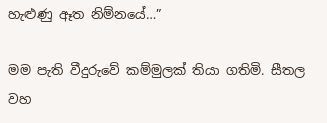හැළුණු ඈත නිම්නයේ…”

මම පැති වීදුරුවේ කම්මුලක් තියා ගතිමි. සීතල වහ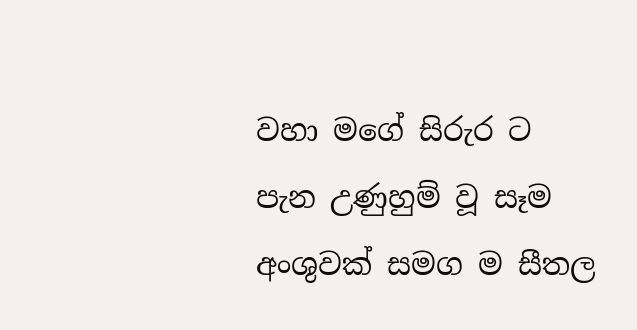වහා මගේ සිරුර ට පැන උණුහුම් වූ සෑම අංශුවක් සමග ම සීතල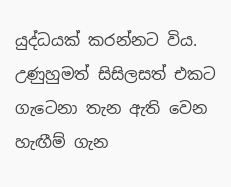යුද්ධයක් කරන්නට විය. උණුහුමත් සිසිලසත් එකට ගැටෙනා තැන ඇති වෙන හැඟීම් ගැන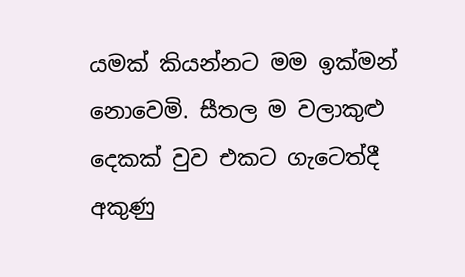යමක් කියන්නට මම ඉක්මන් නොවෙමි. සීතල ම වලාකුළු දෙකක් වුව එකට ගැටෙත්දී අකුණු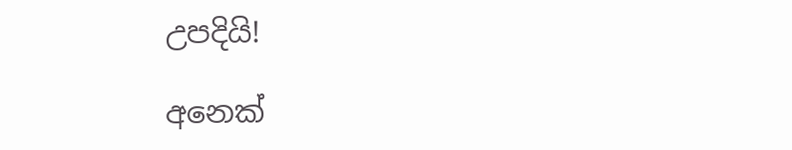උපදියි!

අනෙක්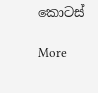කොටස්

More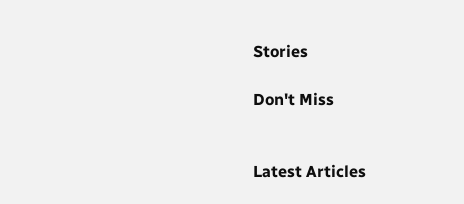Stories

Don't Miss


Latest Articles